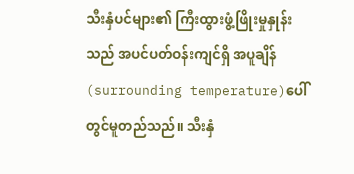သီးနှံပင်များ၏ ကြီးထွားဖွံ့ဖြိုးမှုနှုန်းသည် အပင်ပတ်ဝန်းကျင်ရှိ အပူချိန် (surrounding temperature)ပေါ်တွင်မူတည်သည်။ သီးနှံ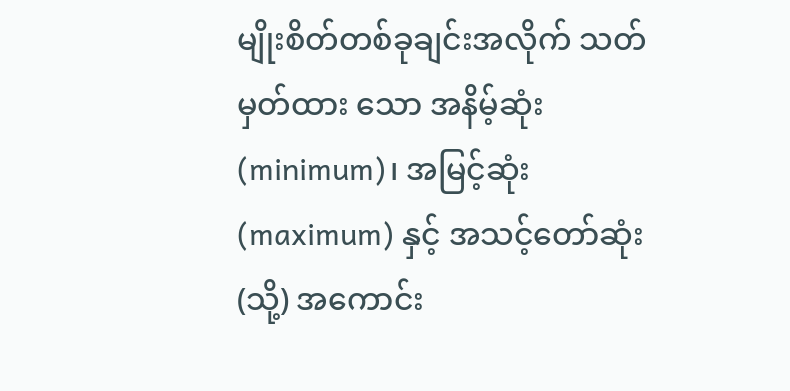မျိုးစိတ်တစ်ခုချင်းအလိုက် သတ်မှတ်ထား သော အနိမ့်ဆုံး (minimum)၊ အမြင့်ဆုံး (maximum) နှင့် အသင့်တော်ဆုံး (သို့) အကောင်း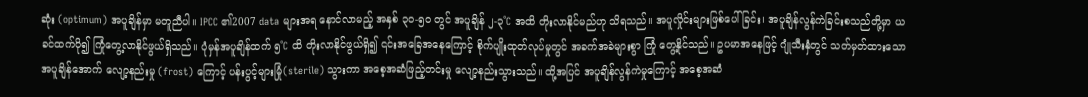ဆုံး (optimum) အပူချိန်မှာ မတူညီပါ။ IPCC ၏2007 data များအရ နောင်လာမည့် အနှစ် ၃၀-၅၀ တွင် အပူချိန် ၂-၃˚C အထိ တိုးလာနိုင်မည်ဟု သိရသည်။ အပူလှိုင်းများဖြစ်ပေါ်ခြင်း၊ အပူချိန်လွန်ကဲခြင်းစသည်တို့မှာ ယခင်ထက်ပို၍ ကြုံတွေ့လာနိုင်ဖွယ်ရှိသည်။ ပုံမှန်အပူချိန်ထက် ၅˚C ထိ တိုးလာနိုင်ဖွယ်ရှိ၍ ၎င်းအခြေအနေကြောင့် စိုက်ပျိုးထုတ်လုပ်မှုတွင် အခက်အခဲများစွာ ကြုံ တွေ့နိုင်သည်။ ဥပမာအနေဖြင့် ဂျုံသီးနှံတွင် သတ်မှတ်ထားသော အပူချိန်အောက် လျော့နည်းမှု (frost) ကြောင့် ပန်းပွင့်များမြုံ(sterile) သွားကာ အစေ့အဆံဖြည့်တင်းမှု လျော့နည်းသွားသည်။ ထို့အပြင် အပူချိန်လွန်ကဲမှုကြောင့် အစေ့အဆံ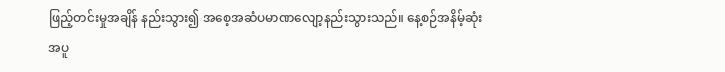ဖြည့်တင်းမှုအချိန် နည်းသွား၍ အစေ့အဆံပမာဏလျော့နည်းသွားသည်။ နေ့စဉ်အနိမ့်ဆုံးအပူ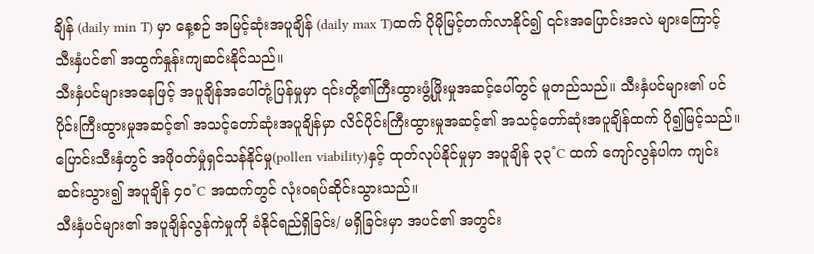ချိန် (daily min T) မှာ နေ့စဉ် အမြင့်ဆုံးအပူချိန် (daily max T)ထက် ပိုမိုမြင့်တက်လာနိုင်၍ ၎င်းအပြောင်းအလဲ များကြောင့် သီးနှံပင်၏ အထွက်နှုန်းကျဆင်းနိုင်သည်။
သီးနှံပင်များအနေဖြင့် အပူချိန်အပေါ်တုံ့ပြန်မှုမှာ ၎င်းတို့၏ကြီးထွားဖွံ့ဖြိုးမှုအဆင့်ပေါ်တွင် မူတည်သည်။ သီးနှံပင်များ၏ ပင်ပိုင်းကြီးထွားမှုအဆင့်၏ အသင့်တော်ဆုံးအပူချိန်မှာ လိင်ပိုင်းကြီးထွားမှုအဆင့်၏ အသင့်တော်ဆုံးအပူချိန်ထက် ပို၍မြင့်သည်။ ပြောင်းသီးနှံတွင် အဖိုဝတ်မှုံရှင်သန်နိုင်မှု(pollen viability)နှင့် ထုတ်လုပ်နိုင်မှုမှာ အပူချိန် ၃၃˚C ထက် ကျော်လွန်ပါက ကျင်းဆင်းသွား၍ အပူချိန် ၄၀˚C အထက်တွင် လုံးဝရပ်ဆိုင်းသွားသည်။
သီးနှံပင်များ၏ အပူချိန်လွန်ကဲမှုကို ခံနိုင်ရည်ရှိခြင်း/ မရှိခြင်းမှာ အပင်၏ အတွင်း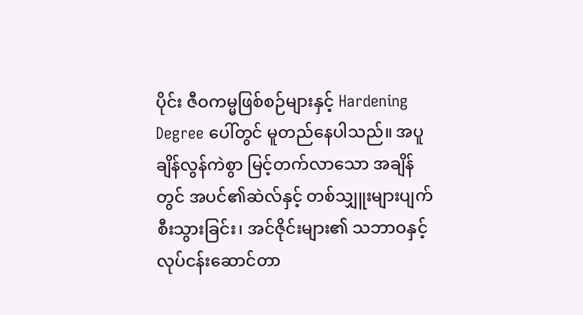ပိုင်း ဇီဝကမ္မဖြစ်စဉ်များနှင့် Hardening Degree ပေါ်တွင် မူတည်နေပါသည်။ အပူချိန်လွန်ကဲစွာ မြင့်တက်လာသော အချိန်တွင် အပင်၏ဆဲလ်နှင့် တစ်သျှူးများပျက်စီးသွားခြင်း၊ အင်ဇိုင်းများ၏ သဘာဝနှင့် လုပ်ငန်းဆောင်တာ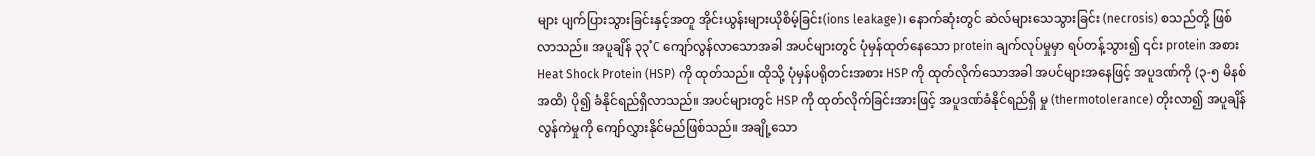များ ပျက်ပြားသွားခြင်းနှင့်အတူ အိုင်းယွန်းများယိုစိမ့်ခြင်း(ions leakage)၊ နောက်ဆုံးတွင် ဆဲလ်များသေသွားခြင်း (necrosis) စသည်တို့ ဖြစ်လာသည်။ အပူချိန် ၃၃˚C ကျော်လွန်လာသောအခါ အပင်များတွင် ပုံမှန်ထုတ်နေသော protein ချက်လုပ်မှုမှာ ရပ်တန့်သွား၍ ၎င်း protein အစား Heat Shock Protein (HSP) ကို ထုတ်သည်။ ထိုသို့ ပုံမှန်ပရိုတင်းအစား HSP ကို ထုတ်လိုက်သောအခါ အပင်များအနေဖြင့် အပူဒဏ်ကို (၃-၅ မိနစ် အထိ) ပို၍ ခံနိုင်ရည်ရှိလာသည်။ အပင်များတွင် HSP ကို ထုတ်လိုက်ခြင်းအားဖြင့် အပူဒဏ်ခံနိုင်ရည်ရှိ မှု (thermotolerance) တိုးလာ၍ အပူချိန်လွန်ကဲမှုကို ကျော်လွှားနိုင်မည်ဖြစ်သည်။ အချို့သော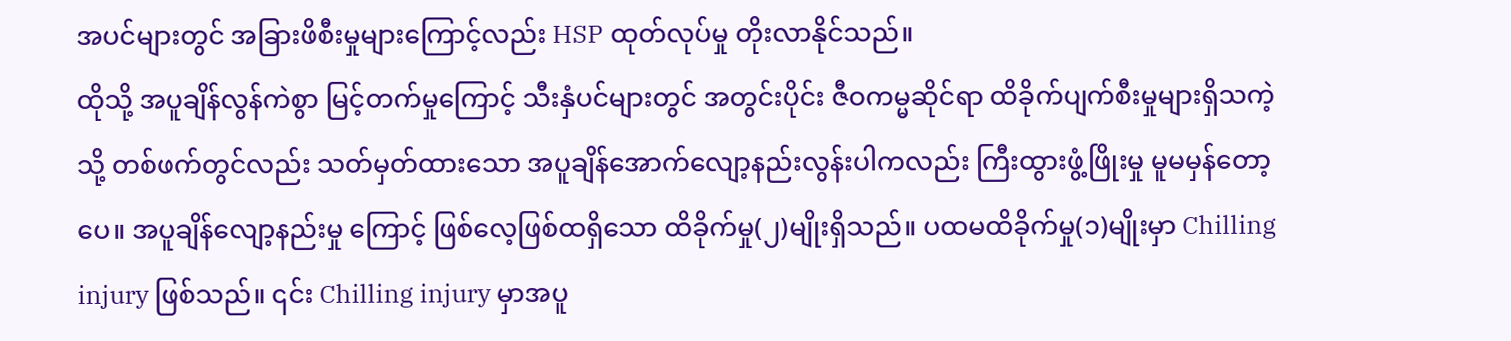အပင်များတွင် အခြားဖိစီးမှုများကြောင့်လည်း HSP ထုတ်လုပ်မှု တိုးလာနိုင်သည်။
ထိုသို့ အပူချိန်လွန်ကဲစွာ မြင့်တက်မှုကြောင့် သီးနှံပင်များတွင် အတွင်းပိုင်း ဇီဝကမ္မဆိုင်ရာ ထိခိုက်ပျက်စီးမှုများရှိသကဲ့သို့ တစ်ဖက်တွင်လည်း သတ်မှတ်ထားသော အပူချိန်အောက်လျော့နည်းလွန်းပါကလည်း ကြီးထွားဖွံ့ဖြိုးမှု မူမမှန်တော့ပေ။ အပူချိန်လျော့နည်းမှု ကြောင့် ဖြစ်လေ့ဖြစ်ထရှိသော ထိခိုက်မှု(၂)မျိုးရှိသည်။ ပထမထိခိုက်မှု(၁)မျိုးမှာ Chilling injury ဖြစ်သည်။ ၎င်း Chilling injury မှာအပူ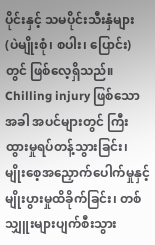ပိုင်းနှင့် သမပိုင်းသီးနှံများ (ပဲမျိုးစုံ၊ စပါး၊ ပြောင်း) တွင် ဖြစ်လေ့ရှိသည်။ Chilling injury ဖြစ်သောအခါ အပင်များတွင် ကြီးထွားမှုရပ်တန့်သွားခြင်း၊ မျိုးစေ့အညှောက်ပေါက်မှုနှင့် မျိုးပွားမှုထိခိုက်ခြင်း၊ တစ်သျှူးများပျက်စီးသွား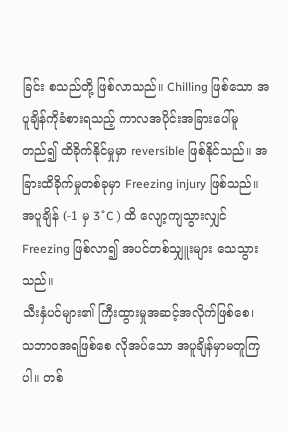ခြင်း စသည်တို့ ဖြစ်လာသည်။ Chilling ဖြစ်သော အပူချိန်ကိုခံစားရသည့် ကာလအပိုင်းအခြားပေါ်မူတည်၍ ထိခိုက်နိုင်မှုမှာ reversible ဖြစ်နိုင်သည်။ အခြားထိခိုက်မှုတစ်ခုမှာ Freezing injury ဖြစ်သည်။ အပူချိန် (-1 မှ 3˚C ) ထိ လျော့ကျသွားလျှင် Freezing ဖြစ်လာ၍ အပင်တစ်သျှူးများ သေသွားသည်။
သီးနှံပင်များ၏ ကြီးထွားမှုအဆင့်အလိုက်ဖြစ်စေ၊ သဘာဝအရဖြစ်စေ လိုအပ်သော အပူချိန်မှာမတူကြပါ။ တစ်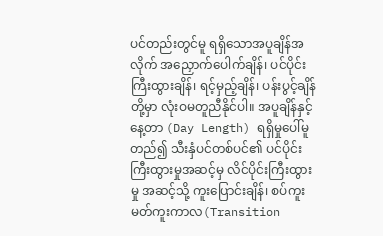ပင်တည်းတွင်မူ ရရှိသောအပူချိန်အလိုက် အညှောက်ပေါက်ချိန်၊ ပင်ပိုင်းကြီးထွားချိန်၊ ရင့်မှည့်ချိန်၊ ပန်းပွင့်ချိန်တို့မှာ လုံးဝမတူညီနိုင်ပါ။ အပူချိန်နှင့် နေ့တာ (Day Length) ရရှိမှုပေါ်မူတည်၍ သီးနှံပင်တစ်ပင်၏ ပင်ပိုင်းကြီးထွားမှုအဆင့်မှ လိင်ပိုင်းကြီးထွားမှု အဆင့်သို့ ကူးပြောင်းချိန်၊ စပ်ကူးမတ်ကူးကာလ(Transition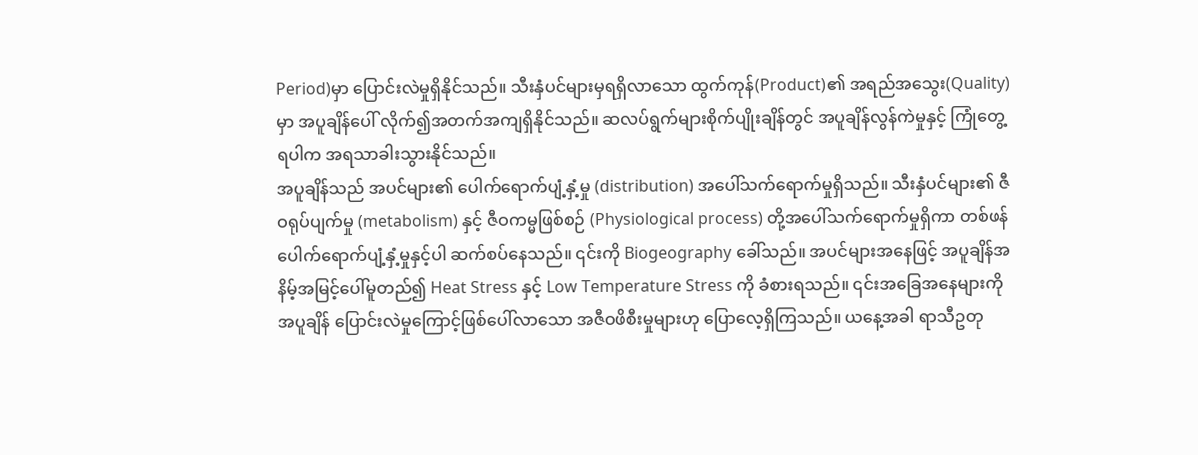Period)မှာ ပြောင်းလဲမှုရှိနိုင်သည်။ သီးနှံပင်များမှရရှိလာသော ထွက်ကုန်(Product)၏ အရည်အသွေး(Quality)မှာ အပူချိန်ပေါ် လိုက်၍အတက်အကျရှိနိုင်သည်။ ဆလပ်ရွက်များစိုက်ပျိုးချိန်တွင် အပူချိန်လွန်ကဲမှုနှင့် ကြုံတွေ့ရပါက အရသာခါးသွားနိုင်သည်။
အပူချိန်သည် အပင်များ၏ ပေါက်ရောက်ပျံ့နှံ့မှု (distribution) အပေါ်သက်ရောက်မှုရှိသည်။ သီးနှံပင်များ၏ ဇီဝရုပ်ပျက်မှု (metabolism) နှင့် ဇီဝကမ္မဖြစ်စဉ် (Physiological process) တို့အပေါ်သက်ရောက်မှုရှိကာ တစ်ဖန်ပေါက်ရောက်ပျံ့နှံ့မှုနှင့်ပါ ဆက်စပ်နေသည်။ ၎င်းကို Biogeography ခေါ်သည်။ အပင်များအနေဖြင့် အပူချိန်အနိမ့်အမြင့်ပေါ်မူတည်၍ Heat Stress နှင့် Low Temperature Stress ကို ခံစားရသည်။ ၎င်းအခြေအနေများကို အပူချိန် ပြောင်းလဲမှုကြောင့်ဖြစ်ပေါ်လာသော အဇီဝဖိစီးမှုများဟု ပြောလေ့ရှိကြသည်။ ယနေ့အခါ ရာသီဥတု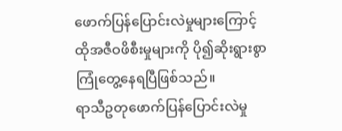ဖောက်ပြန်ပြောင်းလဲမှုများကြောင့် ထိုအဇီဝဖိစီးမှုများကို ပို၍ဆိုးရွားစွာ ကြုံတွေ့နေရပြီဖြစ်သည်။
ရာသီဥတုဖောက်ပြန်ပြောင်းလဲမှု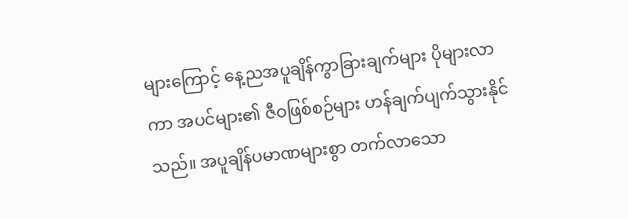များကြောင့် နေ့ညအပူချိန်ကွာခြားချက်များ ပိုများလာကာ အပင်များ၏ ဇီဝဖြစ်စဉ်များ ဟန်ချက်ပျက်သွားနိုင်သည်။ အပူချိန်ပမာဏများစွာ တက်လာသော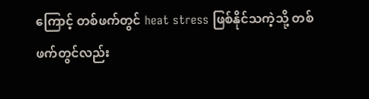ကြောင့် တစ်ဖက်တွင် heat stress ဖြစ်နိုင်သကဲ့သို့ တစ်ဖက်တွင်လည်း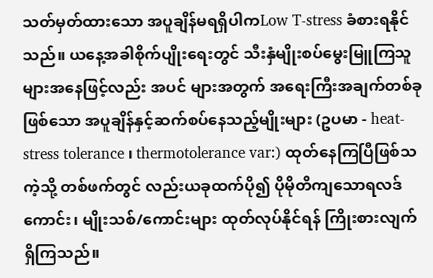သတ်မှတ်ထားသော အပူချိန်မရရှိပါကLow T-stress ခံစားရနိုင်သည်။ ယနေ့အခါစိုက်ပျိုးရေးတွင် သီးနှံမျိုးစပ်မွေးမြူကြသူများအနေဖြင့်လည်း အပင် များအတွက် အရေးကြီးအချက်တစ်ခုဖြစ်သော အပူချိန်နှင့်ဆက်စပ်နေသည့်မျိုးများ (ဥပမာ - heat-stress tolerance ၊ thermotolerance var:) ထုတ်နေကြပြီဖြစ်သကဲ့သို့ တစ်ဖက်တွင် လည်းယခုထက်ပို၍ ပိုမိုတိကျသောရလဒ်ကောင်း၊ မျိုးသစ်/ကောင်းများ ထုတ်လုပ်နိုင်ရန် ကြိုးစားလျက်ရှိကြသည်။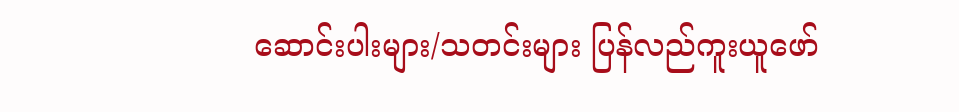ဆောင်းပါးများ/သတင်းများ ပြန်လည်ကူးယူဖော်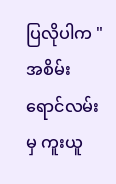ပြလိုပါက "အစိမ်းရောင်လမ်းမှ ကူးယူ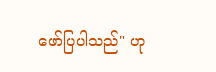ဖော်ပြပါသည်" ဟု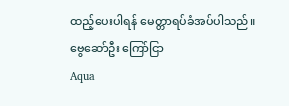ထည့်ပေးပါရန် မေတ္တာရပ်ခံအပ်ပါသည်။
ဗွေဆော်ဦး ကြော်ငြာ
Aqua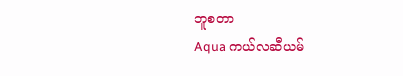ဘူစတာ
Aqua ကယ်လဆီယမ်